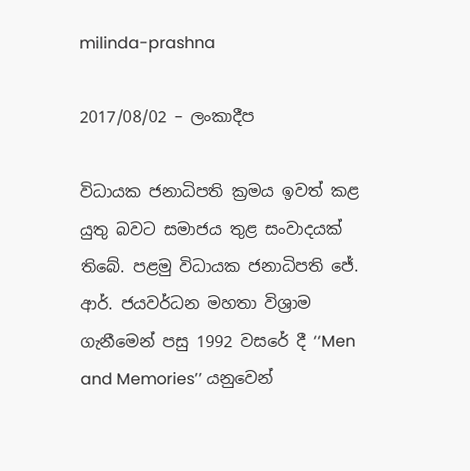milinda-prashna

2017/08/02 – ලංකාදීප

විධායක ජනාධිපති ක්‍රමය ඉවත් කළ යුතු බවට සමාජය තුළ සංවාදයක් තිබේ. පළමු විධායක ජනාධිපති ජේ. ආර්. ජයවර්ධන මහතා විශ්‍රාම ගැනීමෙන් පසු 1992 වසරේ දී ‘‘Men and Memories’’ යනුවෙන්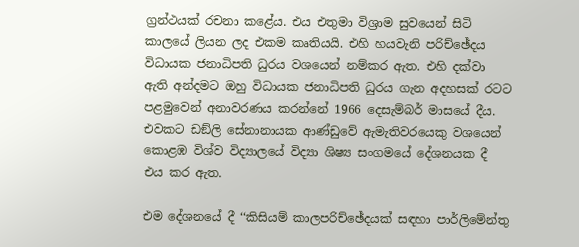ග්‍රන්ථයක් රචනා කළේය. එය එතුමා විශ්‍රාම සුවයෙන් සිටි කාලයේ ලියන ලද එකම කෘතියයි. එහි හයවැනි පරිච්ඡේදය විධායක ජනාධිපති ධුරය වශයෙන් නම්කර ඇත. එහි දක්වා ඇති අන්දමට ඔහු විධායක ජනාධිපති ධුරය ගැන අදහසක් රටට පළමුවෙන් අනාවරණය කරන්නේ 1966 දෙසැම්බර් මාසයේ දීය. එවකට ඩඞ්ලි සේනානායක ආණ්ඩුවේ ඇමැතිවරයෙකු වශයෙන් කොළඹ විශ්ව විද්‍යාලයේ විද්‍යා ශිෂ්‍ය සංගමයේ දේශනයක දී එය කර ඇත.

එම දේශනයේ දී ‘‘කිසියම් කාලපරිච්ඡේදයක් සඳහා පාර්ලිමේන්තු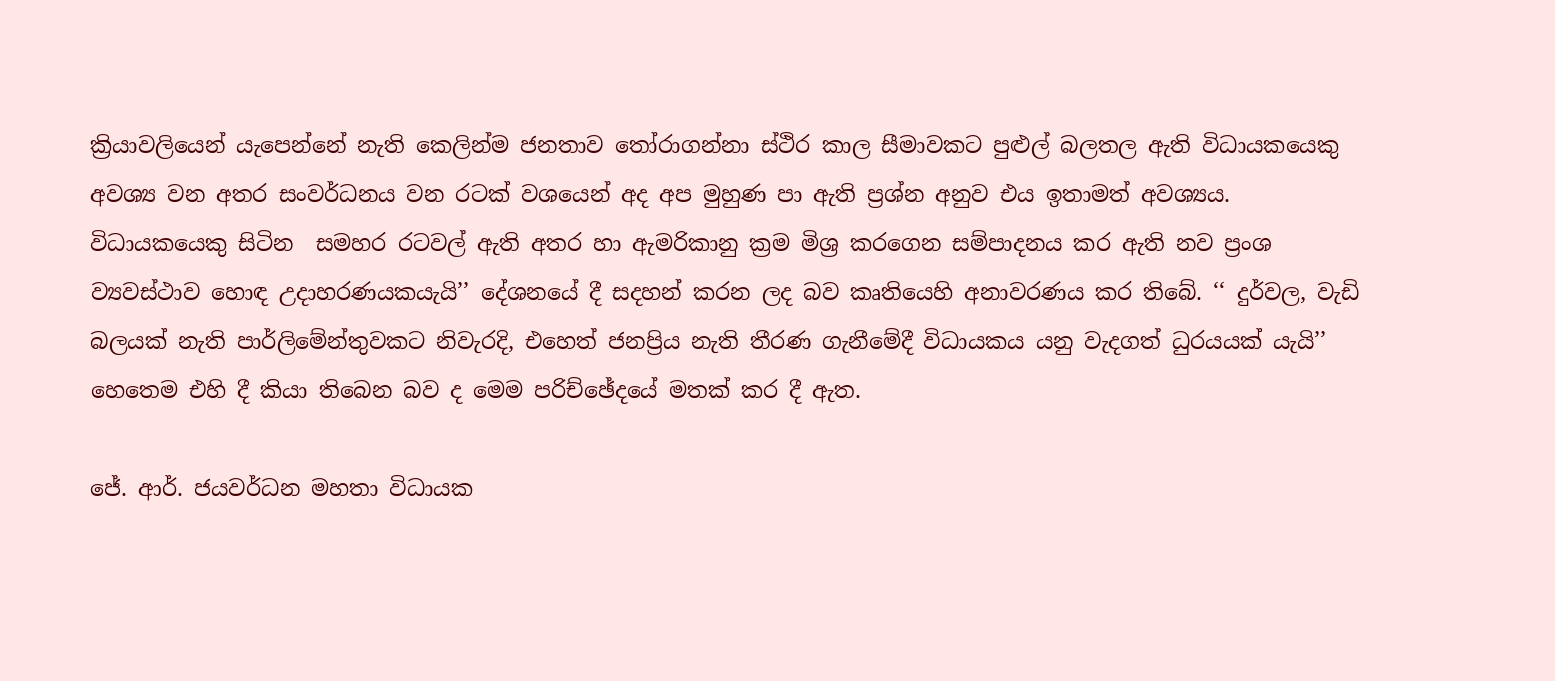ක්‍රියාවලියෙන් යැපෙන්නේ නැති කෙලින්ම ජනතාව තෝරාගන්නා ස්ථිර කාල සීමාවකට පුළුල් බලතල ඇති විධායකයෙකු අවශ්‍ය වන අතර සංවර්ධනය වන රටක් වශයෙන් අද අප මුහුණ පා ඇති ප්‍රශ්න අනුව එය ඉතාමත් අවශ්‍යය. විධායකයෙකු සිටින  සමහර රටවල් ඇති අතර හා ඇමරිකානු ක්‍රම මිශ්‍ර කරගෙන සම්පාදනය කර ඇති නව ප්‍රංශ ව්‍යවස්ථාව හොඳ උදාහරණයකයැයි’’ දේශනයේ දී සදහන් කරන ලද බව කෘතියෙහි අනාවරණය කර තිබේ. ‘‘ දුර්වල, වැඩි බලයක් නැති පාර්ලිමේන්තුවකට නිවැරදි, එහෙත් ජනප්‍රිය නැති තීරණ ගැනීමේදී විධායකය යනු වැදගත් ධුරයයක් යැයි’’ හෙතෙම එහි දී කියා තිබෙන බව ද මෙම පරිච්ඡේදයේ මතක් කර දී ඇත.

ජේ. ආර්. ජයවර්ධන මහතා විධායක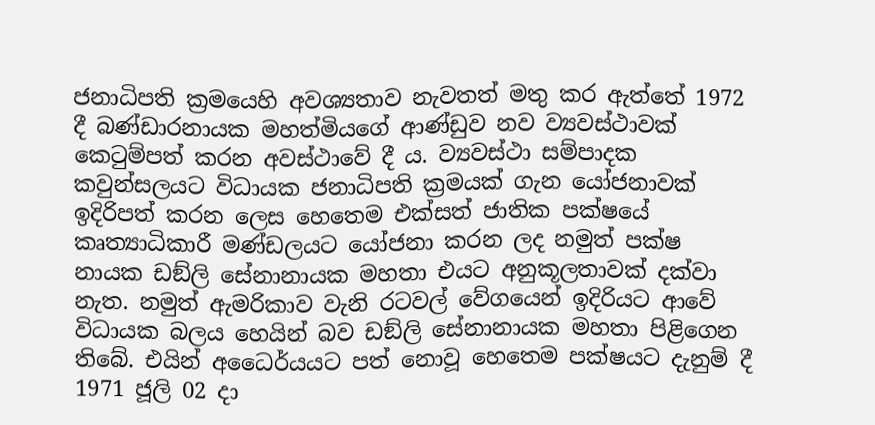ජනාධිපති ක්‍රමයෙහි අවශ්‍යතාව නැවතත් මතු කර ඇත්තේ 1972 දී බණ්ඩාරනායක මහත්මියගේ ආණ්ඩුව නව ව්‍යවස්ථාවක් කෙටුම්පත් කරන අවස්ථාවේ දී ය. ව්‍යවස්ථා සම්පාදක කවුන්සලයට විධායක ජනාධිපති ක්‍රමයක් ගැන යෝජනාවක් ඉදිරිපත් කරන ලෙස හෙතෙම එක්සත් ජාතික පක්ෂයේ කෘත්‍යාධිකාරී මණ්ඩලයට යෝජනා කරන ලද නමුත් පක්ෂ නායක ඩඞ්ලි සේනානායක මහතා එයට අනුකූලතාවක් දක්වා නැත. නමුත් ඇමරිකාව වැනි රටවල් වේගයෙන් ඉදිරියට ආවේ විධායක බලය හෙයින් බව ඩඞ්ලි සේනානායක මහතා පිළිගෙන තිබේ. එයින් අධෛර්යයට පත් නොවූ හෙතෙම පක්ෂයට දැනුම් දී 1971 ජූලි 02 දා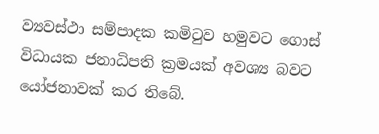ව්‍යවස්ථා සම්පාදක කමිටුව හමුවට ගොස් විධායක ජනාධිපති ක්‍රමයක් අවශ්‍ය බවට යෝජනාවක් කර තිබේ.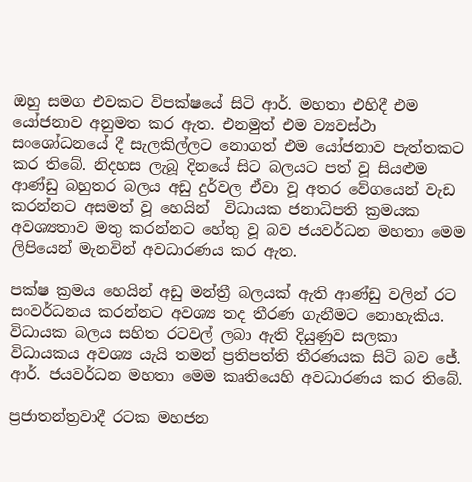ඔහු සමග එවකට විපක්ෂයේ සිටි ආර්. මහතා එහිදී එම යෝජනාව අනුමත කර ඇත. එනමුත් එම ව්‍යවස්ථා සංශෝධනයේ දී සැලකිල්ලට නොගත් එම යෝජනාව පැත්තකට කර තිබේ. නිදහස ලැබූ දිනයේ සිට බලයට පත් වූ සියළුම ආණ්ඩු බහුතර බලය අඩු දුර්වල ඒවා වූ අතර වේගයෙන් වැඩ කරන්නට අසමත් වූ හෙයින්  විධායක ජනාධිපති ක්‍රමයක අවශ්‍යතාව මතු කරන්නට හේතු වූ බව ජයවර්ධන මහතා මෙම ලිපියෙන් මැනවින් අවධාරණය කර ඇත.

පක්ෂ ක්‍රමය හෙයින් අඩු මන්ත්‍රී බලයක් ඇති ආණ්ඩු වලින් රට සංවර්ධනය කරන්නට අවශ්‍ය තද තීරණ ගැනීමට නොහැකිය. විධායක බලය සහිත රටවල් ලබා ඇති දියුණුව සලකා විධායකය අවශ්‍ය යැයි තමන් ප්‍රතිපත්ති තීරණයක සිටි බව ජේ. ආර්. ජයවර්ධන මහතා මෙම කෘතියෙහි අවධාරණය කර තිබේ.

ප්‍රජාතන්ත්‍රවාදී රටක මහජන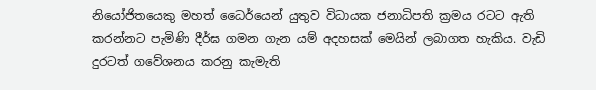නියෝජිතයෙකු මහත් ධෛර්යෙන් යුතුව විධායක ජනාධිපති ක්‍රමය රටට ඇති කරන්නට පැමිණි දීර්ඝ ගමන ගැන යම් අදහසක් මෙයින් ලබාගත හැකිය. වැඩි දුරටත් ගවේශනය කරනු කැමැති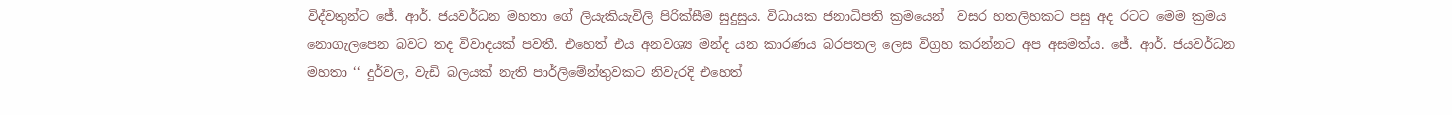විද්වතුන්ට ජේ. ආර්. ජයවර්ධන මහතා ගේ ලියැකියැවිලි පිරික්සීම සුදුසුය. විධායක ජනාධිපති ක්‍රමයෙන්  වසර හතලිහකට පසු අද රටට මෙම ක්‍රමය නොගැලපෙන බවට තද විවාදයක් පවතී. එහෙත් එය අනවශ්‍ය මන්ද යන කාරණය බරපතල ලෙස විග්‍රහ කරන්නට අප අසමත්ය. ජේ. ආර්. ජයවර්ධන මහතා ‘‘ දුර්වල, වැඩි බලයක් නැති පාර්ලිමේන්තුවකට නිවැරදි එහෙත්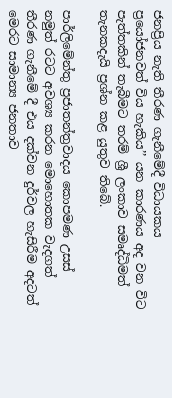ජනප්‍රිය නැති තීරණ ගැනීමේදී විධායකය ප්‍රයෝජනවත් විය හැකිය’’ යන කාරණය අද වන විට පැත්තකින් තැබීමට තරම් ශ්‍රී ලංකාව සමෘද්ධිමත් තැනකදැයි ප්‍රශ්න කළ යුතුව තිබේ.

පාර්ලිමේන්තු ප්‍රජාතන්ත්‍රවාදය කොපමණ උසස් නමුත් රටට අවශ්‍ය කරන මොහොතක වැදගත් තීරණ ගැනීමේ දී එය දක්වන දුර්වල හැසිරීම අදටත් මෙරට සාමාන්‍ය ජනතාව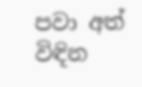පවා අත් විඳින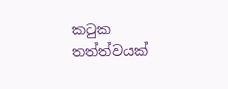කටුක තත්ත්වයක්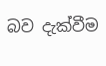බව දැක්වීම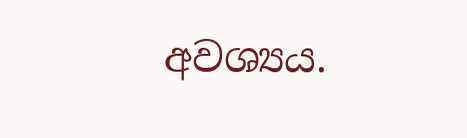අවශ්‍යය.